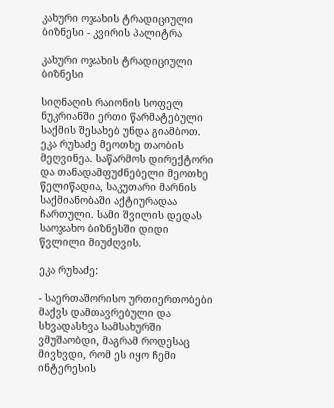კახური ოჯახის ტრადიციული ბიზნესი - კვირის პალიტრა

კახური ოჯახის ტრადიციული ბიზნესი

სიღნაღის რაიონის სოფელ ნუკრიანში ერთი წარმატებული საქმის შესახებ უნდა გიამბოთ. ეკა რუხაძე მეოთხე თაობის მეღვინეა. საწარმოს დირექტორი და თანადამფუძნებელი მეოთხე წელიწადია, საკუთარი მარნის საქმიანობაში აქტიურადაა ჩართული. სამი შვილის დედას საოჯახო ბიზნესში დიდი წვლილი მიუძღვის.

ეკა რუხაძე:

- საერთაშორისო ურთიერთობები მაქვს დამთავრებული და სხვადასხვა სამსახურში ვმუშაობდი, მაგრამ როდესაც მივხვდი, რომ ეს იყო ჩემი ინტერესის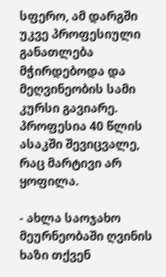სფერო, ამ დარგში უკვე პროფესიული განათლება მჭირდებოდა და მეღვინეობის სამი კურსი გავიარე. პროფესია 40 წლის ასაკში შევიცვალე, რაც მარტივი არ ყოფილა.

- ახლა საოჯახო მეურნეობაში ღვინის ხაზი თქვენ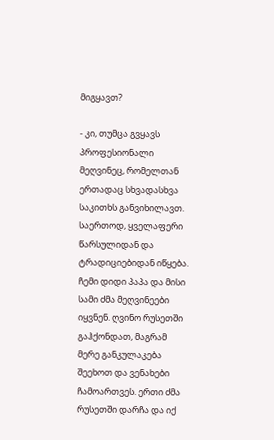მიგყავთ?

- კი, თუმცა გვყავს პროფესიონალი მეღვინეც, რომელთან ერთადაც სხვადასხვა საკითხს განვიხილავთ. საერთოდ, ყველაფერი წარსულიდან და ტრადიციებიდან იწყება. ჩემი დიდი პაპა და მისი სამი ძმა მეღვინეები იყვნენ. ღვინო რუსეთში გაჰქონდათ, მაგრამ მერე განკულაკება შეეხოთ და ვენახები ჩამოართვეს. ერთი ძმა რუსეთში დარჩა და იქ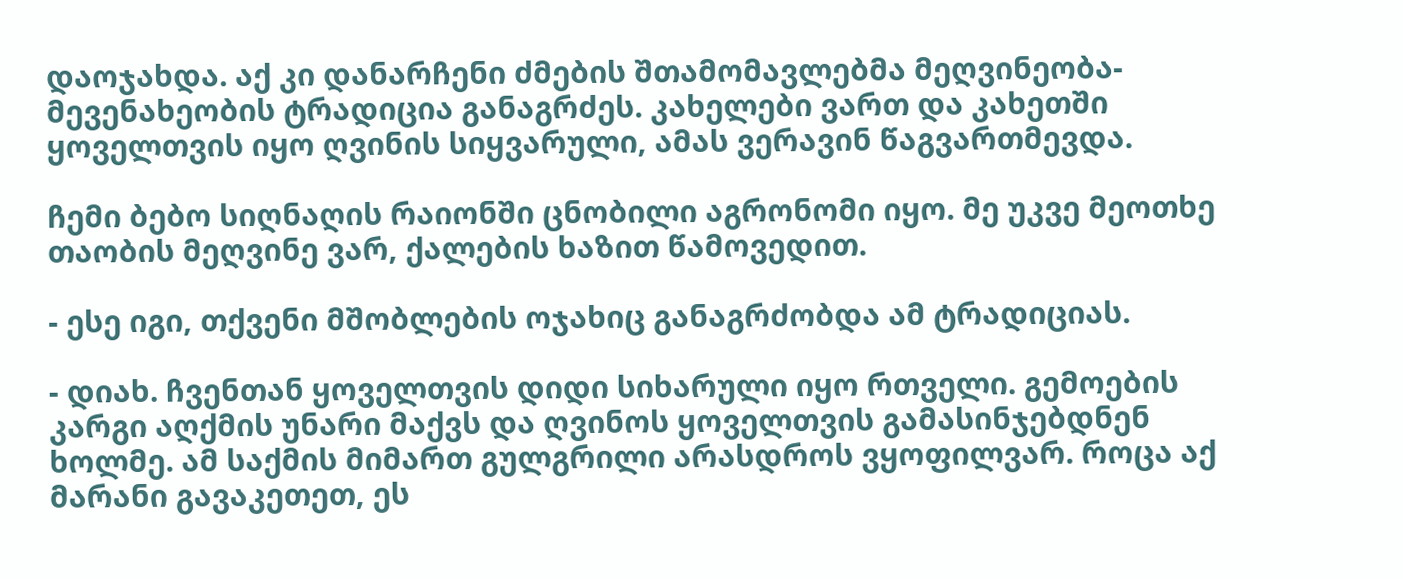დაოჯახდა. აქ კი დანარჩენი ძმების შთამომავლებმა მეღვინეობა-მევენახეობის ტრადიცია განაგრძეს. კახელები ვართ და კახეთში ყოველთვის იყო ღვინის სიყვარული, ამას ვერავინ წაგვართმევდა.

ჩემი ბებო სიღნაღის რაიონში ცნობილი აგრონომი იყო. მე უკვე მეოთხე თაობის მეღვინე ვარ, ქალების ხაზით წამოვედით.

- ესე იგი, თქვენი მშობლების ოჯახიც განაგრძობდა ამ ტრადიციას.

- დიახ. ჩვენთან ყოველთვის დიდი სიხარული იყო რთველი. გემოების კარგი აღქმის უნარი მაქვს და ღვინოს ყოველთვის გამასინჯებდნენ ხოლმე. ამ საქმის მიმართ გულგრილი არასდროს ვყოფილვარ. როცა აქ მარანი გავაკეთეთ, ეს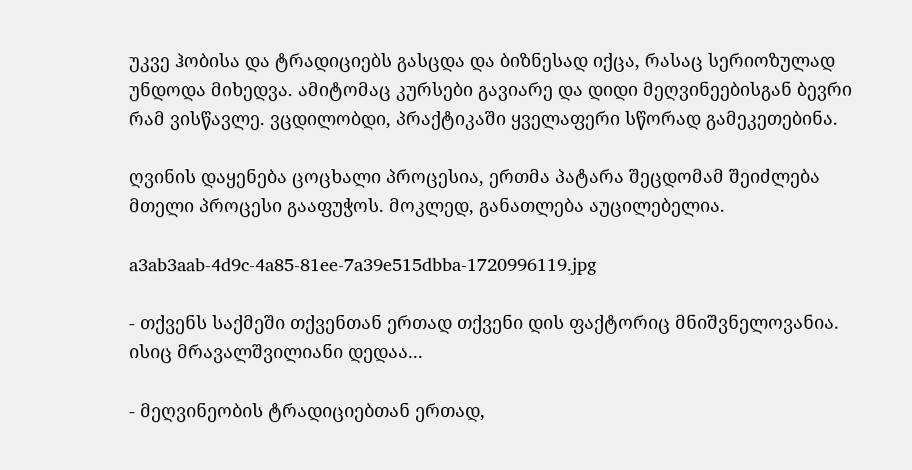უკვე ჰობისა და ტრადიციებს გასცდა და ბიზნესად იქცა, რასაც სერიოზულად უნდოდა მიხედვა. ამიტომაც კურსები გავიარე და დიდი მეღვინეებისგან ბევრი რამ ვისწავლე. ვცდილობდი, პრაქტიკაში ყველაფერი სწორად გამეკეთებინა.

ღვინის დაყენება ცოცხალი პროცესია, ერთმა პატარა შეცდომამ შეიძლება მთელი პროცესი გააფუჭოს. მოკლედ, განათლება აუცილებელია.

a3ab3aab-4d9c-4a85-81ee-7a39e515dbba-1720996119.jpg

- თქვენს საქმეში თქვენთან ერთად თქვენი დის ფაქტორიც მნიშვნელოვანია. ისიც მრავალშვილიანი დედაა...

- მეღვინეობის ტრადიციებთან ერთად,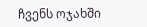ჩვენს ოჯახში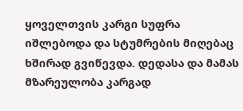ყოველთვის კარგი სუფრა იშლებოდა და სტუმრების მიღებაც ხშირად გვიწევდა. დედასა და მამას მზარეულობა კარგად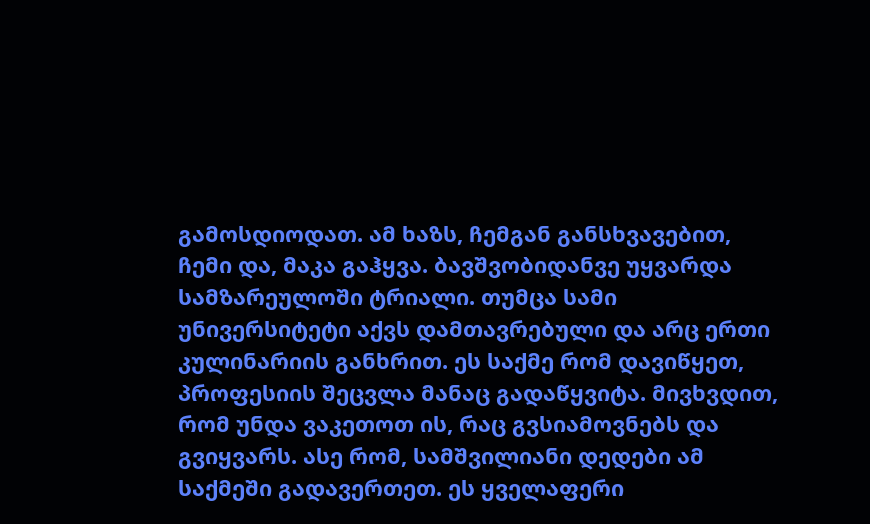გამოსდიოდათ. ამ ხაზს, ჩემგან განსხვავებით, ჩემი და, მაკა გაჰყვა. ბავშვობიდანვე უყვარდა სამზარეულოში ტრიალი. თუმცა სამი უნივერსიტეტი აქვს დამთავრებული და არც ერთი კულინარიის განხრით. ეს საქმე რომ დავიწყეთ, პროფესიის შეცვლა მანაც გადაწყვიტა. მივხვდით, რომ უნდა ვაკეთოთ ის, რაც გვსიამოვნებს და გვიყვარს. ასე რომ, სამშვილიანი დედები ამ საქმეში გადავერთეთ. ეს ყველაფერი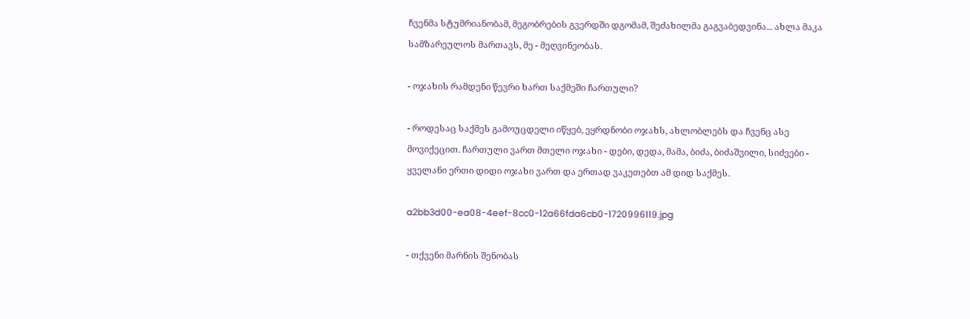ჩვენმა სტუმრიანობამ, მეგობრების გვერდში დგომამ, შეძახილმა გაგვაბედვინა... ახლა მაკა სამზარეულოს მართავს, მე - მეღვინეობას.

- ოჯახის რამდენი წევრი ხართ საქმეში ჩართული?

- როდესაც საქმეს გამოუცდელი იწყებ, ეყრდნობი ოჯახს, ახლობლებს და ჩვენც ასე მოვიქეცით. ჩართული ვართ მთელი ოჯახი - დები, დედა, მამა, ბიძა, ბიძაშვილი, სიძეები - ყველანი ერთი დიდი ოჯახი ვართ და ერთად ვაკეთებთ ამ დიდ საქმეს.

a2bb3d00-ea08-4eef-8cc0-12a66fda6cb0-1720996119.jpg

- თქვენი მარნის შენობას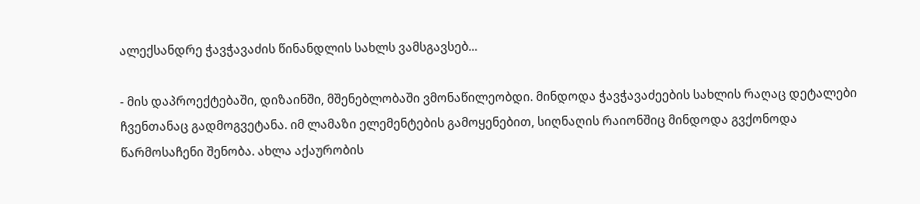ალექსანდრე ჭავჭავაძის წინანდლის სახლს ვამსგავსებ...

- მის დაპროექტებაში, დიზაინში, მშენებლობაში ვმონაწილეობდი. მინდოდა ჭავჭავაძეების სახლის რაღაც დეტალები ჩვენთანაც გადმოგვეტანა. იმ ლამაზი ელემენტების გამოყენებით, სიღნაღის რაიონშიც მინდოდა გვქონოდა წარმოსაჩენი შენობა. ახლა აქაურობის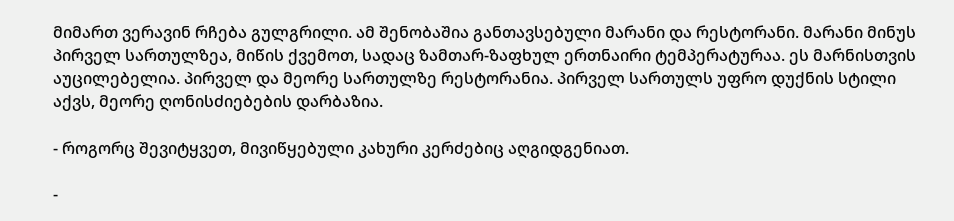მიმართ ვერავინ რჩება გულგრილი. ამ შენობაშია განთავსებული მარანი და რესტორანი. მარანი მინუს პირველ სართულზეა, მიწის ქვემოთ, სადაც ზამთარ-ზაფხულ ერთნაირი ტემპერატურაა. ეს მარნისთვის აუცილებელია. პირველ და მეორე სართულზე რესტორანია. პირველ სართულს უფრო დუქნის სტილი აქვს, მეორე ღონისძიებების დარბაზია.

- როგორც შევიტყვეთ, მივიწყებული კახური კერძებიც აღგიდგენიათ.

-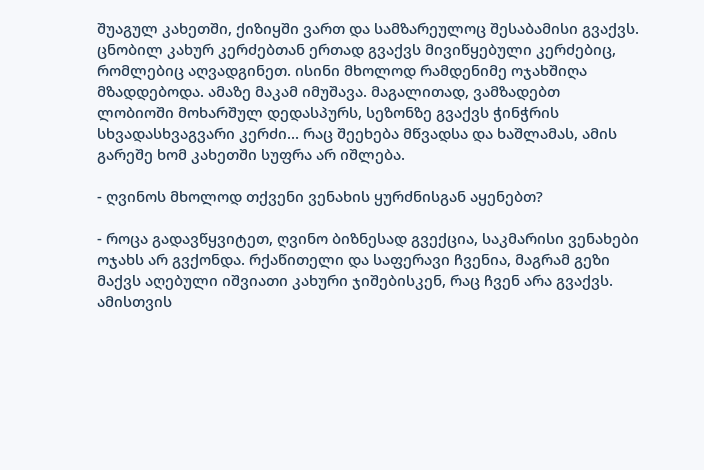შუაგულ კახეთში, ქიზიყში ვართ და სამზარეულოც შესაბამისი გვაქვს. ცნობილ კახურ კერძებთან ერთად გვაქვს მივიწყებული კერძებიც, რომლებიც აღვადგინეთ. ისინი მხოლოდ რამდენიმე ოჯახშიღა მზადდებოდა. ამაზე მაკამ იმუშავა. მაგალითად, ვამზადებთ ლობიოში მოხარშულ დედასპურს, სეზონზე გვაქვს ჭინჭრის სხვადასხვაგვარი კერძი... რაც შეეხება მწვადსა და ხაშლამას, ამის გარეშე ხომ კახეთში სუფრა არ იშლება.

- ღვინოს მხოლოდ თქვენი ვენახის ყურძნისგან აყენებთ?

- როცა გადავწყვიტეთ, ღვინო ბიზნესად გვექცია, საკმარისი ვენახები ოჯახს არ გვქონდა. რქაწითელი და საფერავი ჩვენია, მაგრამ გეზი მაქვს აღებული იშვიათი კახური ჯიშებისკენ, რაც ჩვენ არა გვაქვს. ამისთვის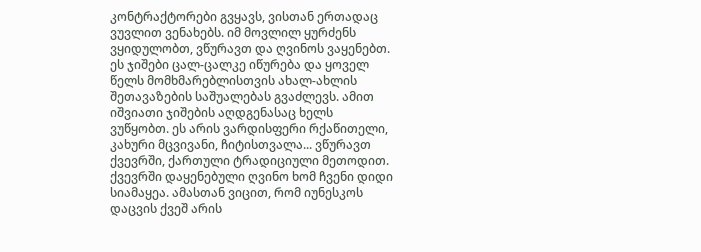კონტრაქტორები გვყავს, ვისთან ერთადაც ვუვლით ვენახებს. იმ მოვლილ ყურძენს ვყიდულობთ, ვწურავთ და ღვინოს ვაყენებთ. ეს ჯიშები ცალ-ცალკე იწურება და ყოველ წელს მომხმარებლისთვის ახალ-ახლის შეთავაზების საშუალებას გვაძლევს. ამით იშვიათი ჯიშების აღდგენასაც ხელს ვუწყობთ. ეს არის ვარდისფერი რქაწითელი, კახური მცვივანი, ჩიტისთვალა... ვწურავთ ქვევრში, ქართული ტრადიციული მეთოდით. ქვევრში დაყენებული ღვინო ხომ ჩვენი დიდი სიამაყეა. ამასთან ვიცით, რომ იუნესკოს დაცვის ქვეშ არის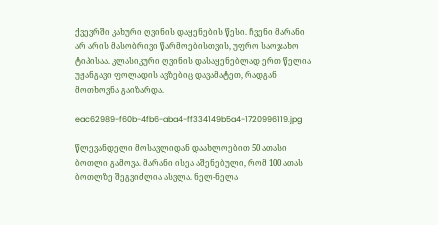ქვევრში კახური ღვინის დაყენების წესი. ჩვენი მარანი არ არის მასობრივი წარმოებისთვის, უფრო საოჯახო ტიპისაა. კლასიკური ღვინის დასაყენებლად ერთ წელია უჟანგავი ფოლადის ავზებიც დავამატეთ, რადგან მოთხოვნა გაიზარდა.

eac62989-f60b-4fb6-aba4-ff334149b5a4-1720996119.jpg

წლევანდელი მოსავლიდან დაახლოებით 50 ათასი ბოთლი გამოვა. მარანი ისეა აშენებული, რომ 100 ათას ბოთლზე შეგვიძლია ასვლა. ნელ-ნელა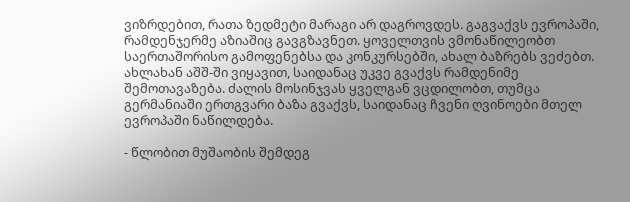ვიზრდებით, რათა ზედმეტი მარაგი არ დაგროვდეს. გაგვაქვს ევროპაში, რამდენჯერმე აზიაშიც გავგზავნეთ. ყოველთვის ვმონაწილეობთ საერთაშორისო გამოფენებსა და კონკურსებში, ახალ ბაზრებს ვეძებთ. ახლახან აშშ-ში ვიყავით, საიდანაც უკვე გვაქვს რამდენიმე შემოთავაზება. ძალის მოსინჯვას ყველგან ვცდილობთ, თუმცა გერმანიაში ერთგვარი ბაზა გვაქვს, საიდანაც ჩვენი ღვინოები მთელ ევროპაში ნაწილდება.

- წლობით მუშაობის შემდეგ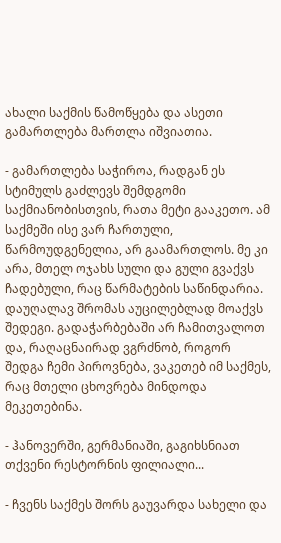ახალი საქმის წამოწყება და ასეთი გამართლება მართლა იშვიათია.

- გამართლება საჭიროა, რადგან ეს სტიმულს გაძლევს შემდგომი საქმიანობისთვის, რათა მეტი გააკეთო. ამ საქმეში ისე ვარ ჩართული, წარმოუდგენელია, არ გაამართლოს. მე კი არა, მთელ ოჯახს სული და გული გვაქვს ჩადებული, რაც წარმატების საწინდარია. დაუღალავ შრომას აუცილებლად მოაქვს შედეგი. გადაჭარბებაში არ ჩამითვალოთ და, რაღაცნაირად ვგრძნობ, როგორ შედგა ჩემი პიროვნება, ვაკეთებ იმ საქმეს, რაც მთელი ცხოვრება მინდოდა მეკეთებინა.

- ჰანოვერში, გერმანიაში, გაგიხსნიათ თქვენი რესტორნის ფილიალი...

- ჩვენს საქმეს შორს გაუვარდა სახელი და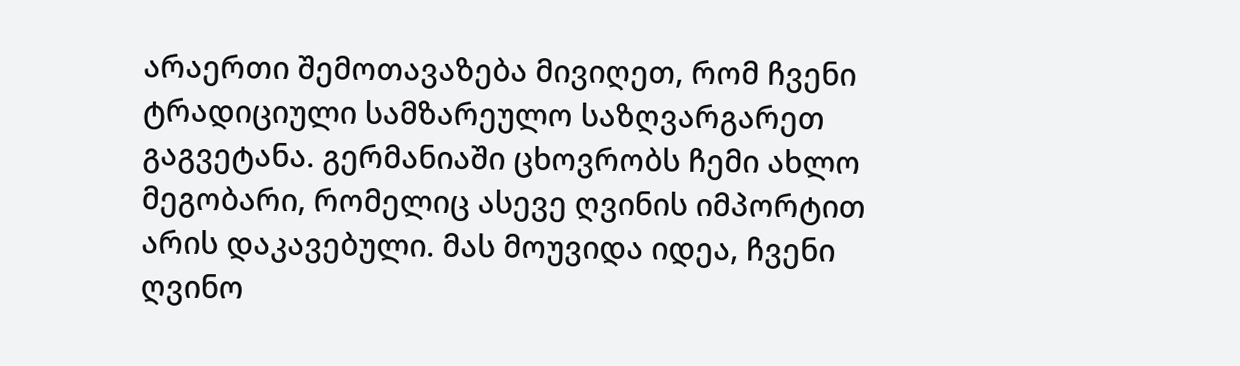არაერთი შემოთავაზება მივიღეთ, რომ ჩვენი ტრადიციული სამზარეულო საზღვარგარეთ გაგვეტანა. გერმანიაში ცხოვრობს ჩემი ახლო მეგობარი, რომელიც ასევე ღვინის იმპორტით არის დაკავებული. მას მოუვიდა იდეა, ჩვენი ღვინო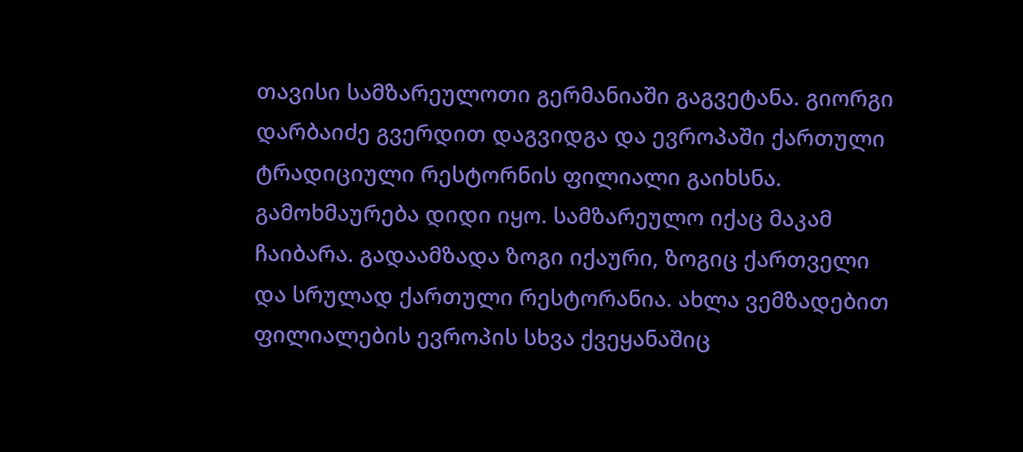თავისი სამზარეულოთი გერმანიაში გაგვეტანა. გიორგი დარბაიძე გვერდით დაგვიდგა და ევროპაში ქართული ტრადიციული რესტორნის ფილიალი გაიხსნა. გამოხმაურება დიდი იყო. სამზარეულო იქაც მაკამ ჩაიბარა. გადაამზადა ზოგი იქაური, ზოგიც ქართველი და სრულად ქართული რესტორანია. ახლა ვემზადებით ფილიალების ევროპის სხვა ქვეყანაშიც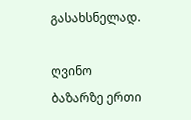გასახსნელად.

ღვინო ბაზარზე ერთი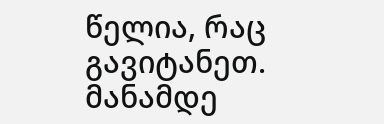წელია, რაც გავიტანეთ. მანამდე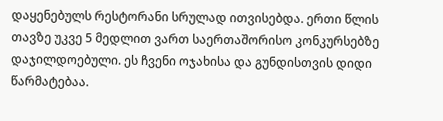დაყენებულს რესტორანი სრულად ითვისებდა. ერთი წლის თავზე უკვე 5 მედლით ვართ საერთაშორისო კონკურსებზე დაჯილდოებული. ეს ჩვენი ოჯახისა და გუნდისთვის დიდი წარმატებაა.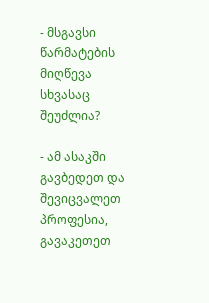- მსგავსი წარმატების მიღწევა სხვასაც შეუძლია?

- ამ ასაკში გავბედეთ და შევიცვალეთ პროფესია, გავაკეთეთ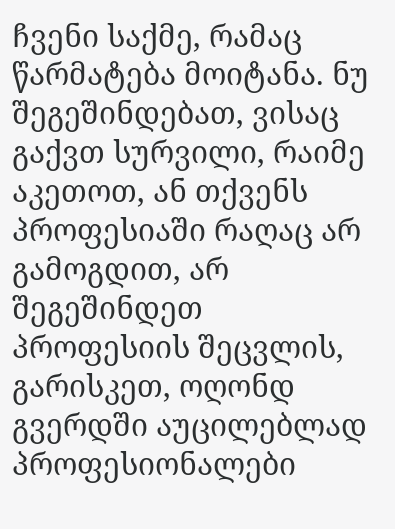ჩვენი საქმე, რამაც წარმატება მოიტანა. ნუ შეგეშინდებათ, ვისაც გაქვთ სურვილი, რაიმე აკეთოთ, ან თქვენს პროფესიაში რაღაც არ გამოგდით, არ შეგეშინდეთ პროფესიის შეცვლის, გარისკეთ, ოღონდ გვერდში აუცილებლად პროფესიონალები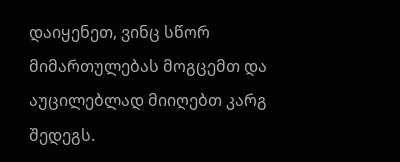დაიყენეთ, ვინც სწორ მიმართულებას მოგცემთ და აუცილებლად მიიღებთ კარგ შედეგს.